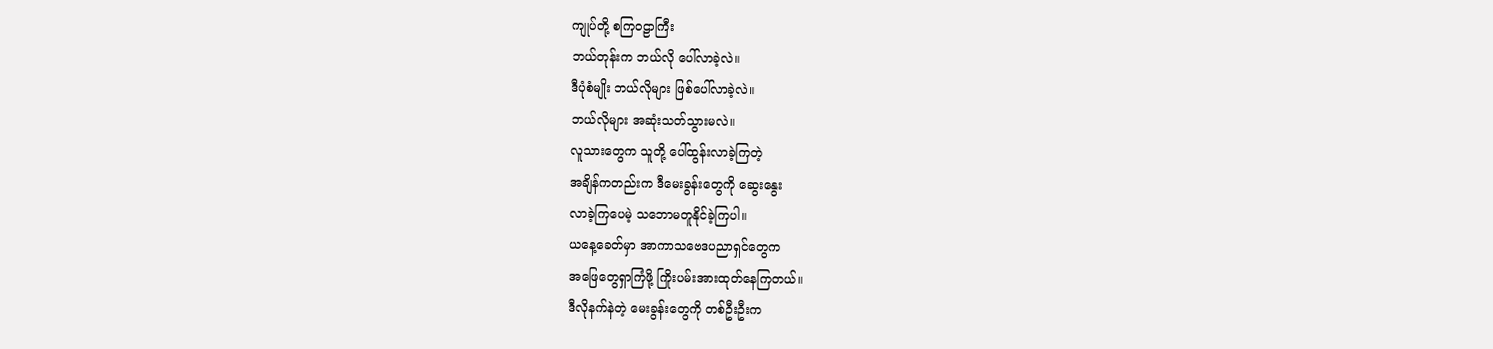ကျုပ်တို့ စကြ၀ဠာကြီး
ဘယ်တုန်းက ဘယ်လို ပေါ်လာခဲ့လဲ။
ဒီပုံစံမျိုး ဘယ်လိုများ ဖြစ်ပေါ်လာခဲ့လဲ။
ဘယ်လိုများ အဆုံးသတ်သွားမလဲ။
လူသားတွေက သူတို့ ပေါ်ထွန်းလာခဲ့ကြတဲ့
အချိန်ကတည်းက ဒီမေးခွန်းတွေကို ဆွေးနွေး
လာခဲ့ကြပေမဲ့ သဘောမတူနိုင်ခဲ့ကြပါ။
ယနေ့ခေတ်မှာ အာကာသဗေဒပညာရှင်တွေက
အဖြေတွေရှာကြံဖို့ ကြိုးပမ်းအားထုတ်နေကြတယ်။
ဒီလိုနက်နဲတဲ့ မေးခွန်းတွေကို တစ်ဦးဦးက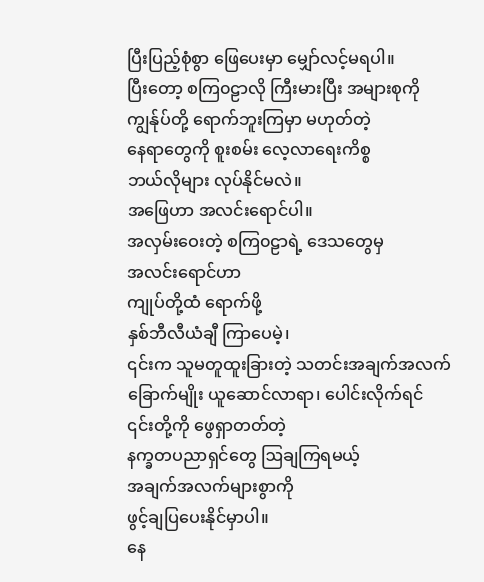ပြီးပြည့်စုံစွာ ဖြေပေးမှာ မျှော်လင့်မရပါ။
ပြီးတော့ စကြ၀ဠာလို ကြီးမားပြီး အများစုကို
ကျွန်ုပ်တို့ ရောက်ဘူးကြမှာ မဟုတ်တဲ့
နေရာတွေကို စူးစမ်း လေ့လာရေးကိစ္စ
ဘယ်လိုများ လုပ်နိုင်မလဲ။
အဖြေဟာ အလင်းရောင်ပါ။
အလှမ်းဝေးတဲ့ စကြ၀ဠာရဲ့ ဒေသတွေမှ
အလင်းရောင်ဟာ
ကျုပ်တို့ထံ ရောက်ဖို့
နှစ်ဘီလီယံချီ ကြာပေမဲ့၊
၎င်းက သူမတူထူးခြားတဲ့ သတင်းအချက်အလက်
ခြောက်မျိုး ယူဆောင်လာရာ၊ ပေါင်းလိုက်ရင်
၎င်းတို့ကို ဖွေရှာတတ်တဲ့
နက္ခတပညာရှင်တွေ ဩချကြရမယ့်
အချက်အလက်များစွာကို
ဖွင့်ချပြပေးနိုင်မှာပါ။
နေ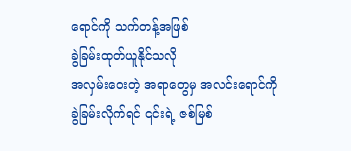ရောင်ကို သက်တန့်အဖြစ်
ခွဲခြမ်းထုတ်ယူနိုင်သလို
အလှမ်းဝေးတဲ့ အရာတွေမှ အလင်းရောင်ကို
ခွဲခြမ်းလိုက်ရင် ၎င်းရဲ့ ဇစ်မြစ်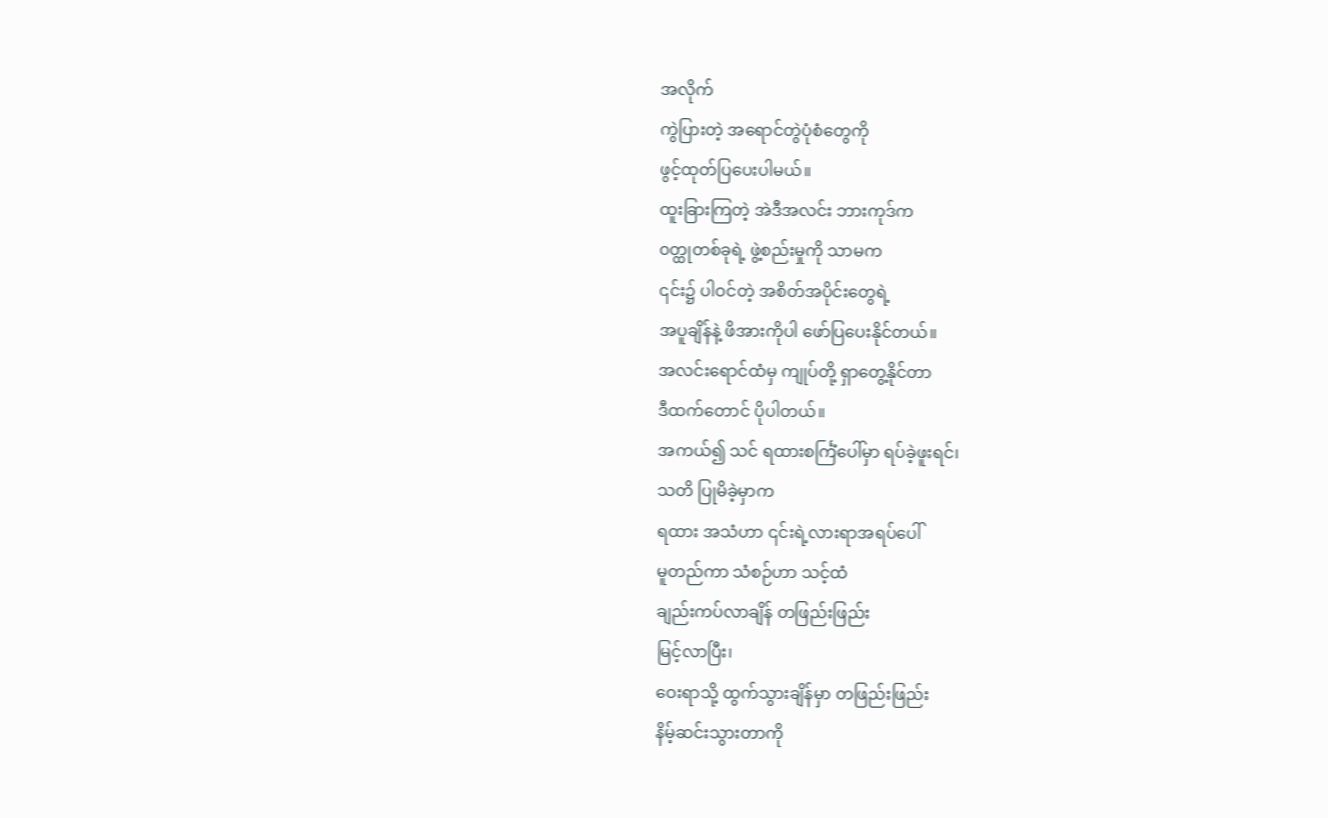အလိုက်
ကွဲပြားတဲ့ အရောင်တွဲပုံစံတွေကို
ဖွင့်ထုတ်ပြပေးပါမယ်။
ထူးခြားကြတဲ့ အဲဒီအလင်း ဘားကုဒ်က
၀တ္ထုတစ်ခုရဲ့ ဖွဲ့စည်းမှုကို သာမက
၎င်း၌ ပါဝင်တဲ့ အစိတ်အပိုင်းတွေရဲ့
အပူချိန်နဲ့ ဖိအားကိုပါ ဖော်ပြပေးနိုင်တယ်။
အလင်းရောင်ထံမှ ကျုပ်တို့ ရှာတွေ့နိုင်တာ
ဒီထက်တောင် ပိုပါတယ်။
အကယ်၍ သင် ရထားစင်္ကြံပေါ်မှာ ရပ်ခဲ့ဖူးရင်၊
သတိ ပြုမိခဲ့မှာက
ရထား အသံဟာ ၎င်းရဲ့လားရာအရပ်ပေါ်
မူတည်ကာ သံစဉ်ဟာ သင့်ထံ
ချည်းကပ်လာချိန် တဖြည်းဖြည်း
မြင့်လာပြီး၊
ဝေးရာသို့ ထွက်သွားချိန်မှာ တဖြည်းဖြည်း
နိမ့်ဆင်းသွားတာကို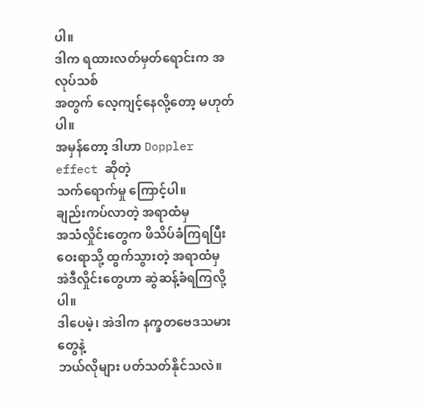ပါ။
ဒါက ရထားလတ်မှတ်ရောင်းက အလုပ်သစ်
အတွက် လေ့ကျင့်နေလို့တော့ မဟုတ်ပါ။
အမှန်တော့ ဒါဟာ Doppler effect ဆိုတဲ့
သက်ရောက်မှု ကြောင့်ပါ။
ချည်းကပ်လာတဲ့ အရာထံမှ
အသံလှိုင်းတွေက ဖိသိပ်ခံကြရပြီး
ဝေးရာသို့ ထွက်သွားတဲ့ အရာထံမှ
အဲဒီလှိုင်းတွေဟာ ဆွဲဆန့်ခံရကြလို့ပါ။
ဒါပေမဲ့၊ အဲဒါက နက္ခတဗေဒသမားတွေနဲ့
ဘယ်လိုများ ပတ်သတ်နိုင်သလဲ။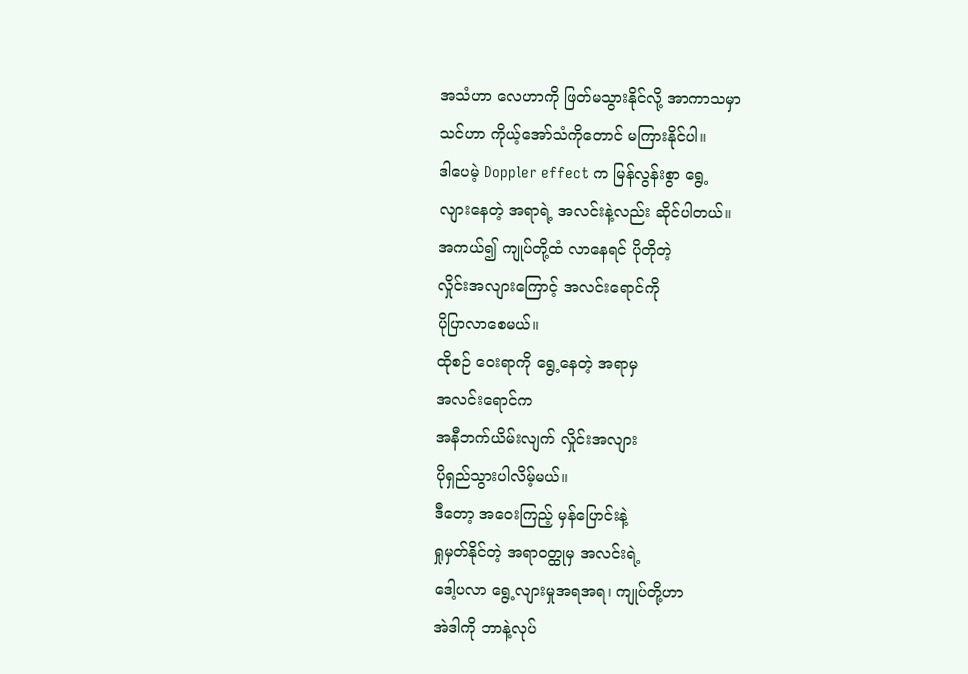အသံဟာ လေဟာကို ဖြတ်မသွားနိုင်လို့ အာကာသမှာ
သင်ဟာ ကိုယ့်အော်သံကိုတောင် မကြားနိုင်ပါ။
ဒါပေမဲ့ Doppler effect က မြန်လွန်းစွာ ရွေ့
လျားနေတဲ့ အရာရဲ့ အလင်းနဲ့လည်း ဆိုင်ပါတယ်။
အကယ်၍ ကျုပ်တို့ထံ လာနေရင် ပိုတိုတဲ့
လှိုင်းအလျားကြောင့် အလင်းရောင်ကို
ပိုပြာလာစေမယ်။
ထိုစဉ် ဝေးရာကို ရွေ့နေတဲ့ အရာမှ
အလင်းရောင်က
အနီဘက်ယိမ်းလျက် လှိုင်းအလျား
ပိုရှည်သွားပါလိမ့်မယ်။
ဒီတော့ အဝေးကြည့် မှန်ပြောင်းနဲ့
ရှုမှတ်နိုင်တဲ့ အရာဝတ္ထုမှ အလင်းရဲ့
ဒေါ့ပလာ ရွေ့လျားမှုအရအရ၊ ကျုပ်တို့ဟာ
အဲဒါကို ဘာနဲ့လုပ်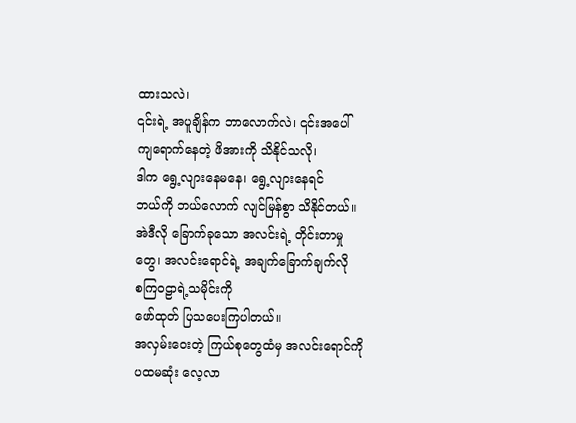ထားသလဲ၊
၎င်းရဲ့ အပူချိန်က ဘာလောက်လဲ၊ ၎င်းအပေါ်
ကျရောက်နေတဲ့ ဖိအားကို သိနိုင်သလို၊
ဒါက ရွေ့လျားနေမနေ၊ ရွေ့လျားနေရင်
ဘယ်ကို ဘယ်လောက် လျင်မြန်စွာ သိနိုင်တယ်။
အဲဒီလို ခြောက်ခုသော အလင်းရဲ့ တိုင်းတာမှု
တွေ၊ အလင်းရောင်ရဲ့ အချက်ခြောက်ချက်လို
စကြ၀ဠာရဲ့သမိုင်းကို
ဖော်ထုတ် ပြသပေးကြပါတယ်။
အလှမ်းဝေးတဲ့ ကြယ်စုတွေထံမှ အလင်းရောင်ကို
ပထမဆုံး လေ့လာ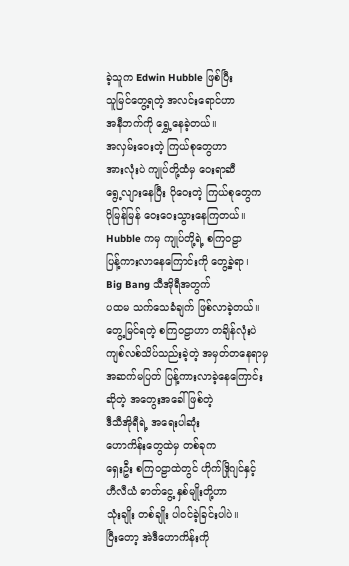ခဲ့သူက Edwin Hubble ဖြစ်ပြီး
သူမြင်တွေ့ရတဲ့ အလင်းရောင်ဟာ
အနီဘက်ကို ရွှေ့နေခဲ့တယ်။
အလှမ်းဝေးတဲ့ ကြယ်စုတွေဟာ
အားလုံးပဲ ကျုပ်တို့ထံမှ ဝေးရာဆီ
ရွေ့လျားနေပြီး ပိုဝေးတဲ့ ကြယ်စုတွေက
ပိုမြန်မြန် ဝေးဝေးသွားနေကြတယ်။
Hubble ကမှ ကျုပ်တို့ရဲ့ စကြဝဠာ
ပြန့်ကားလာနေကြောင်းကို တွေ့ခဲ့ရာ၊
Big Bang သီအိုရီအတွက်
ပထမ သက်သေခံချက် ဖြစ်လာခဲ့တယ်။
တွေ့မြင်ရတဲ့ စကြ၀ဠာဟာ တချိန်လုံးပဲ
ကျစ်လစ်သိပ်သည်းခဲ့တဲ့ အမှတ်တနေရာမှ
အဆက်မပြတ် ပြန့်ကားလာခဲ့နေကြောင်း
ဆိုတဲ့ အတွေးအခေါ်ဖြစ်တဲ့
ဒီသီအိုရီရဲ့ အရေးပါဆုံး
ဟောကိန်းတွေထဲမှ တစ်ခုက
ရှေးဦး စကြ၀ဠာထဲတွင် ဟိုက်ဒြိုဂျင်နှင့်
ဟီလီယံ ဓာတ်ငွေ့ နှစ်မျိုးတို့ဟာ
သုံးချိုး တစ်ချိုး ပါဝင်ခဲ့ခြင်းပါပဲ။
ပြီးတော့ အဲဒီဟောကိန်းကို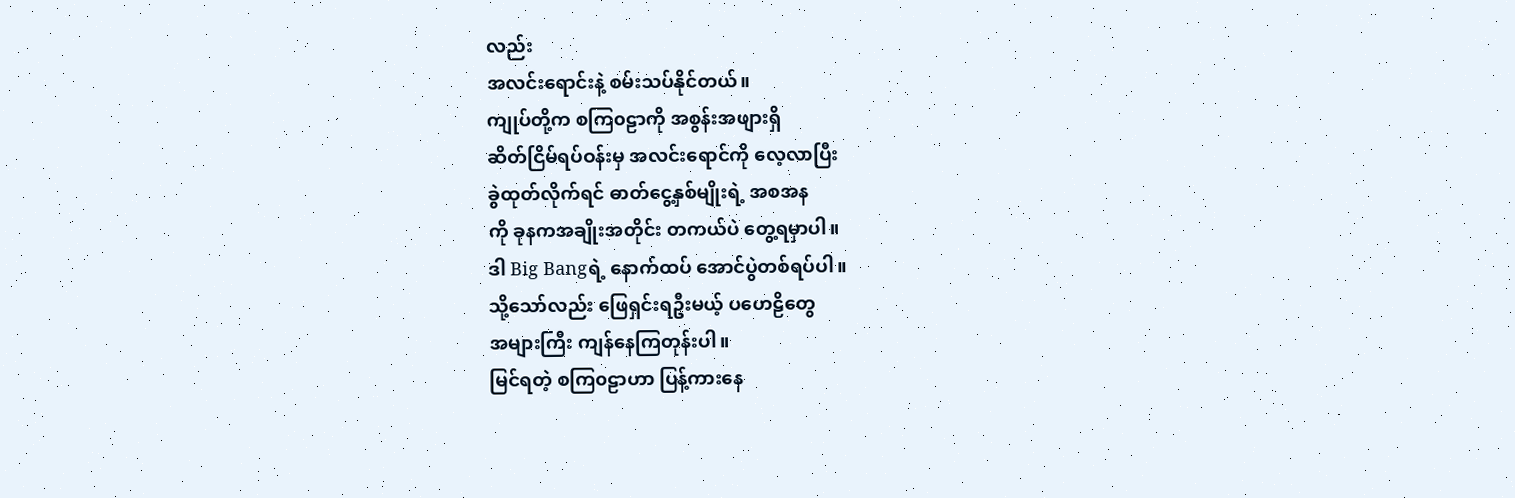လည်း
အလင်းရောင်းနဲ့ စမ်းသပ်နိုင်တယ်။
ကျုပ်တို့က စကြ၀ဠာကို အစွန်းအဖျားရှိ
ဆိတ်ငြိမ်ရပ်ဝန်းမှ အလင်းရောင်ကို လေ့လာပြီး
ခွဲထုတ်လိုက်ရင် ဓာတ်ငွေ့နှစ်မျိုးရဲ့ အစအန
ကို ခုနကအချိုးအတိုင်း တကယ်ပဲ တွေ့ရမှာပါ။
ဒါ Big Bangရဲ့ နောက်ထပ် အောင်ပွဲတစ်ရပ်ပါ။
သို့သော်လည်း ဖြေရှင်းရဦးမယ့် ပဟေဠိတွေ
အများကြီး ကျန်နေကြတုန်းပါ။
မြင်ရတဲ့ စကြ၀ဠာဟာ ပြန့်ကားနေ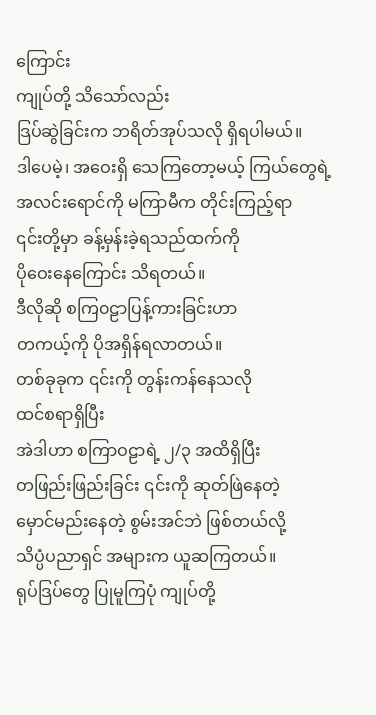ကြောင်း
ကျုပ်တို့ သိသော်လည်း
ဒြပ်ဆွဲခြင်းက ဘရိတ်အုပ်သလို ရှိရပါမယ်။
ဒါပေမဲ့၊ အဝေးရှိ သေကြတော့မယ့် ကြယ်တွေရဲ့
အလင်းရောင်ကို မကြာမီက တိုင်းကြည့်ရာ
၎င်းတို့မှာ ခန့်မှန်းခဲ့ရသည်ထက်ကို
ပိုဝေးနေကြောင်း သိရတယ်။
ဒီလိုဆို စကြ၀ဠာပြန့်ကားခြင်းဟာ
တကယ့်ကို ပိုအရှိန်ရလာတယ်။
တစ်ခုခုက ၎င်းကို တွန်းကန်နေသလို
ထင်စရာရှိပြီး
အဲဒါဟာ စကြာဝဠာရဲ့ ၂/၃ အထိရှိပြီး
တဖြည်းဖြည်းခြင်း ၎င်းကို ဆုတ်ဖြဲနေတဲ့
မှောင်မည်းနေတဲ့ စွမ်းအင်ဘဲ ဖြစ်တယ်လို့
သိပ္ပံပညာရှင် အများက ယူဆကြတယ်။
ရုပ်ဒြပ်တွေ ပြုမူကြပုံ ကျုပ်တို့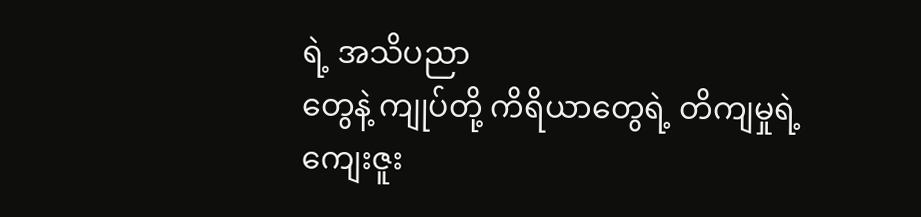ရဲ့ အသိပညာ
တွေနဲ့ ကျုပ်တို့ ကိရိယာတွေရဲ့ တိကျမှုရဲ့
ကျေးဇူး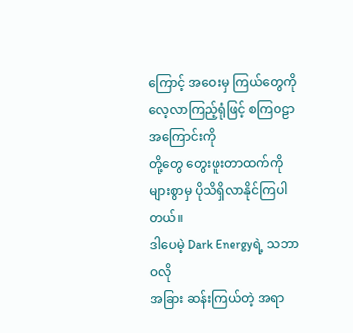ကြောင့် အဝေးမှ ကြယ်တွေကို
လေ့လာကြည့်ရုံဖြင့် စကြ၀ဠာအကြောင်းကို
တို့တွေ တွေးဖူးတာထက်ကို
များစွာမှ ပိုသိရှိလာနိုင်ကြပါတယ်။
ဒါပေမဲ့ Dark Energyရဲ့ သဘာဝလို
အခြား ဆန်းကြယ်တဲ့ အရာ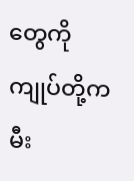တွေကို
ကျုပ်တို့က မီး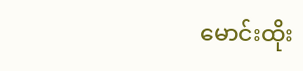မောင်းထိုး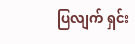ပြလျက် ရှင်း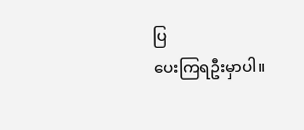ပြ
ပေးကြရဦးမှာပါ။